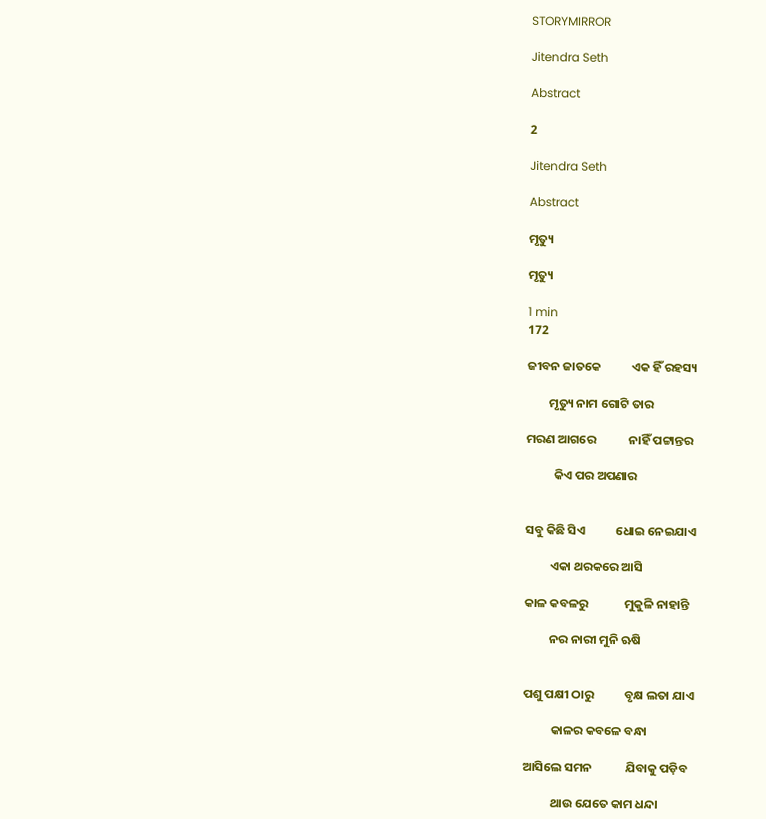STORYMIRROR

Jitendra Seth

Abstract

2

Jitendra Seth

Abstract

ମୃତ୍ୟୁ

ମୃତ୍ୟୁ

1 min
172

ଜୀବନ ଜାତକେ           ଏକ ହିଁ ରହସ୍ୟ

        ମୃତ୍ୟୁ ନାମ ଗୋଟି ତାର

ମରଣ ଆଗରେ            ନାହିଁ ପଟ୍ଟାନ୍ତର

          କିଏ ପର ଅପଣାର


ସବୁ କିଛି ସିଏ           ଧୋଇ ନେଇଯାଏ

         ଏକା ଥରକରେ ଆସି

କାଳ କବଳରୁ             ମୁକୁଳି ନାହାନ୍ତି

         ନର ନାରୀ ମୁନି ଋଷି


ପଶୁ ପକ୍ଷୀ ଠାରୁ           ବୃକ୍ଷ ଲତା ଯାଏ

          କାଳର କବଳେ ବନ୍ଧା

ଆସିଲେ ସମନ            ଯିବାକୁ ପଡ଼ିବ

          ଥାଉ ଯେତେ କାମ ଧନ୍ଦା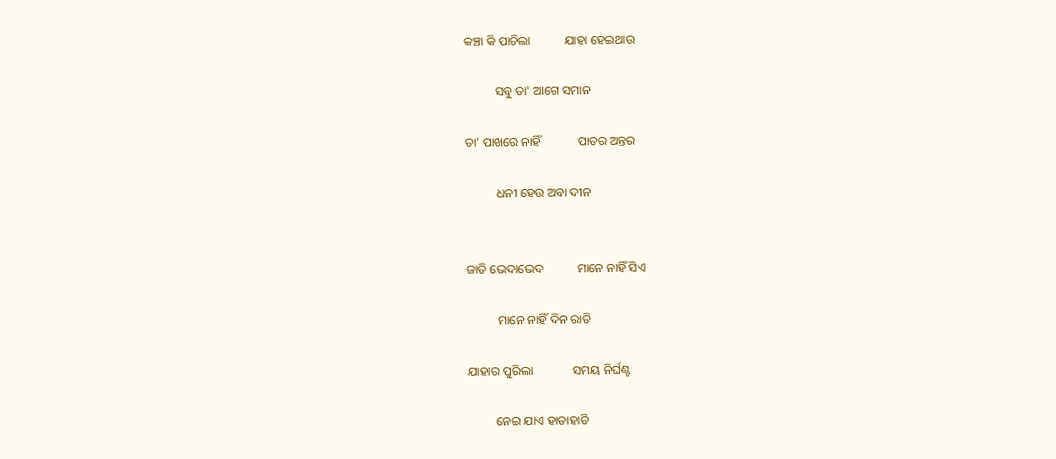କଞ୍ଚା କି ପାଚିଲା           ଯାହା ହେଇଥାଉ

          ସବୁ ତା' ଆଗେ ସମାନ

ତା' ପାଖରେ ନାହିଁ            ପାତର ଅନ୍ତର

          ଧନୀ ହେଉ ଅବା ଦୀନ


ଜାତି ଭେଦାଭେଦ           ମାନେ ନାହିଁ ସିଏ

          ମାନେ ନାହିଁ ଦିନ ରାତି

ଯାହାର ପୁରିଲା             ସମୟ ନିର୍ଘଣ୍ଟ

         ନେଇ ଯାଏ ହାତାହାତି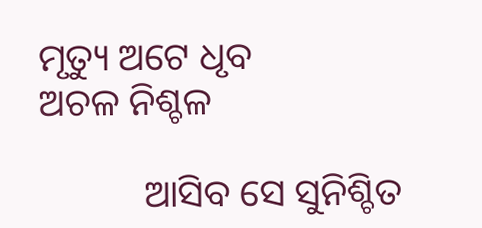ମୃତ୍ୟୁ ଅଟେ ଧୃବ             ଅଚଳ ନିଶ୍ଚଳ

           ଆସିବ ସେ ସୁନିଶ୍ଚିତ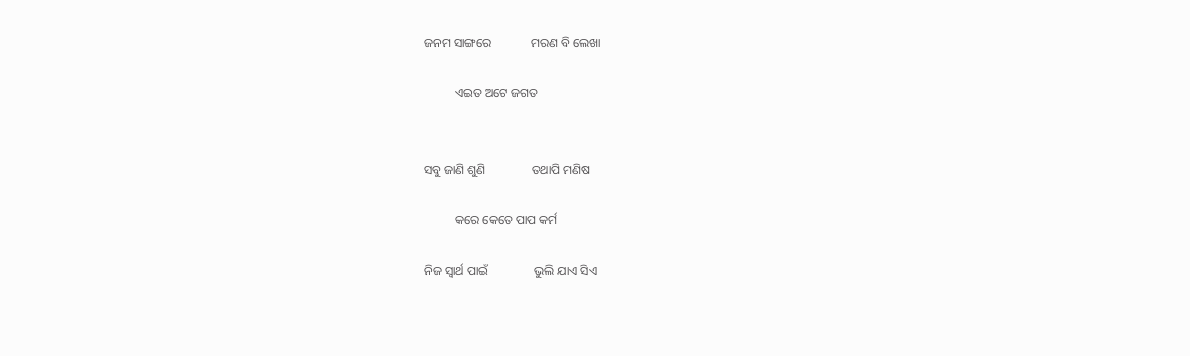ଜନମ ସାଙ୍ଗରେ             ମରଣ ବି ଲେଖା

          ଏଇତ ଅଟେ ଜଗତ


ସବୁ ଜାଣି ଶୁଣି               ତଥାପି ମଣିଷ

          କରେ କେତେ ପାପ କର୍ମ

ନିଜ ସ୍ଵାର୍ଥ ପାଇଁ               ଭୁଲି ଯାଏ ସିଏ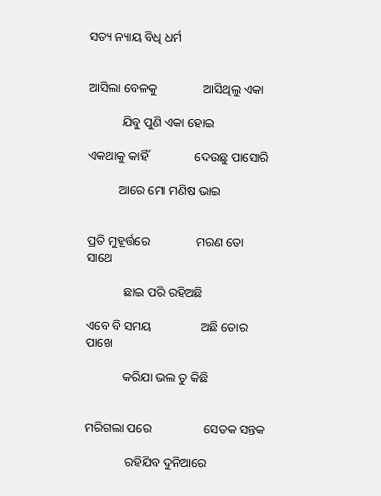ସତ୍ୟ ନ୍ୟାୟ ବିଧି ଧର୍ମ


ଆସିଲା ବେଳକୁ               ଆସିଥିଲୁ ଏକା

           ଯିବୁ ପୁଣି ଏକା ହୋଇ

ଏକଥାକୁ କାହିଁ               ଦେଉଛୁ ପାସୋରି

          ଆରେ ମୋ ମଣିଷ ଭାଇ


ପ୍ରତି ମୁହୂର୍ତ୍ତରେ               ମରଣ ତୋ ସାଥେ

            ଛାଇ ପରି ରହିଅଛି

ଏବେ ବି ସମୟ                ଅଛି ତୋର ପାଖେ

            କରିଯା ଭଲ ତୁ କିଛି


ମରିଗଲା ପରେ                 ସେତକ ସନ୍ତକ

             ରହିଯିବ ଦୁନିଆରେ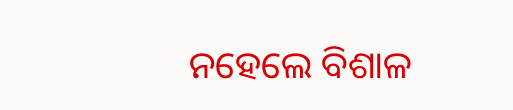ନହେଲେ ବିଶାଳ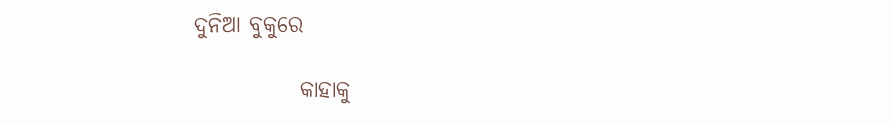ଦୁନିଆ ବୁକୁରେ

            କାହାକୁ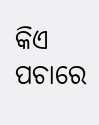କିଏ ପଚାରେ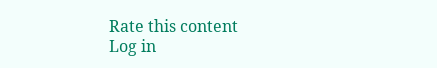Rate this content
Log in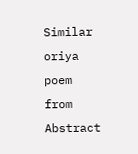Similar oriya poem from Abstract